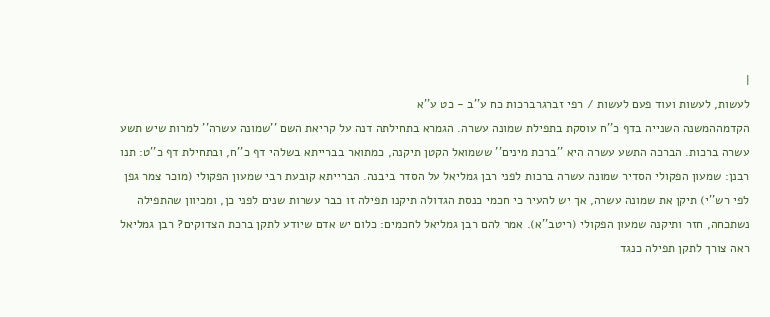|
לעשות, לעשות ועוד פעם לעשות / רפי זברגרברכות כח ע''ב - כט ע''א
הקדמההמשנה השנייה בדף כ''ח עוסקת בתפילת שמונה עשרה. הגמרא בתחילתה דנה על קריאת השם ''שמונה עשרה'' למרות שיש תשע עשרה ברכות. הברכה התשע עשרה היא ''ברכת מינים'' ששמואל הקטן תיקנה, כמתואר בברייתא בשלהי דף כ''ח, ובתחילת דף כ''ט: תנו רבנן: שמעון הפקולי הסדיר שמונה עשרה ברכות לפני רבן גמליאל על הסדר ביבנה. הברייתא קובעת רבי שמעון הפקולי (מוכר צמר גפן לפי רש''י) תיקן את שמונה עשרה, אך יש להעיר כי חכמי כנסת הגדולה תיקנו תפילה זו כבר עשרות שנים לפני כן, ומכיוון שהתפילה נשתכחה, חזר ותיקנה שמעון הפקולי (ריטב''א). אמר להם רבן גמליאל לחכמים: כלום יש אדם שיודע לתקן ברכת הצדוקים? רבן גמליאל ראה צורך לתקן תפילה כנגד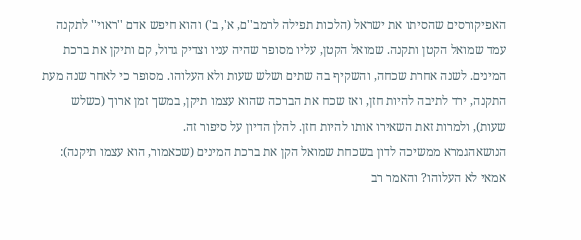האפיקורסים שהסיתו את ישראל (הלכות תפילה לרמב''ם, א', ב') והוא חיפש אדם ''ראוי'' לתקנה עמד שמואל הקטן ותקנה. שמואל הקטן, עליו מסופר שהיה עניו וצדיק גדול, קם ותיקן את ברכת המינים. לשנה אחרת שכחה, והשקיף בה שתים ושלש שעות ולא העלוהו. מסופר כי לאחר שנה מעת התקנה, ירד לתיבה להיות חזן, ואז שכח את הברכה שהוא עצמו תיקן, במשך זמן ארוך (כשלש שעות), ולמרות זאת השאירו אותו להיות חזן. להלן הדיון על סיפור זה.
הנושאהגמרא ממשיכה לדון בשכחת שמואל הקן את ברכת המינים (שכאמור, הוא עצמו תיקנה): אמאי לא העלוהו? והאמר רב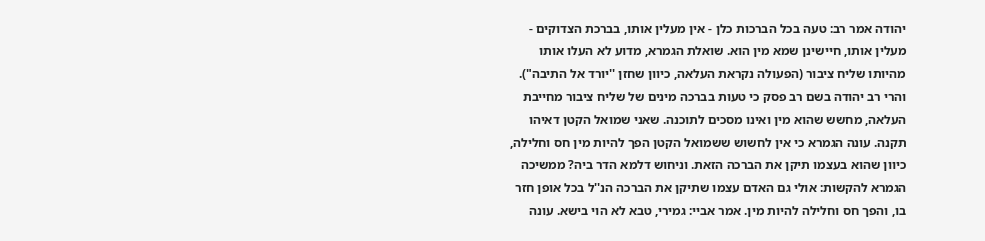יהודה אמר רב: טעה בכל הברכות כלן - אין מעלין אותו, בברכת הצדוקים - מעלין אותו, חיישינן שמא מין הוא. שואלת הגמרא, מדוע לא העלו אותו מהיותו שליח ציבור (הפעולה נקראת העלאה, כיוון שחזן ''יורד אל התיבה"). והרי רב יהודה בשם רב פסק כי טעות בברכה מינים של שליח ציבור מחייבת העלאה, מחשש שהוא מין ואינו מסכים לתוכנה. שאני שמואל הקטן דאיהו תקנה. עונה הגמרא כי אין לחשוש ששמואל הקטן הפך להיות מין חס וחלילה, כיוון שהוא בעצמו תיקן את הברכה הזאת. וניחוש דלמא הדר ביה? ממשיכה הגמרא להקשות: אולי גם האדם עצמו שתיקן את הברכה הנ''ל בכל אופן חזר בו, והפך חס וחלילה להיות מין. אמר אביי: גמירי, טבא לא הוי בישא. עונה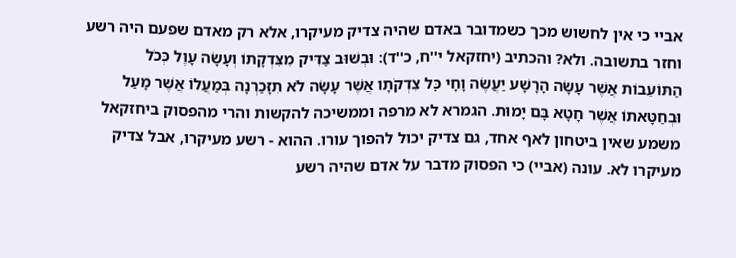אביי כי אין לחשוש מכך כשמדובר באדם שהיה צדיק מעיקרו, אלא רק מאדם שפעם היה רשע וחזר בתשובה. ולא? והכתיב (יחזקאל י''ח, כ''ד): וּבְשׁוּב צַדִּיק מִצִּדְקָתוֹ וְעָשָׂה עָוֶל כְּכֹל הַתּוֹעֵבוֹת אֲשֶׁר עָשָׂה הָרָשָׁע יַעֲשֶׂה וָחָי כׇּל צִדְקֹתָו אֲשֶׁר עָשָׂה לֹא תִזָּכַרְנָה בְּמַעֲלוֹ אֲשֶׁר מָעַל וּבְחַטָּאתוֹ אֲשֶׁר חָטָא בָּם יָמוּת. הגמרא לא מרפה וממשיכה להקשות והרי מהפסוק ביחזקאל משמע שאין ביטחון לאף אחד, גם צדיק יכול להפוך עורו. ההוא - רשע מעיקרו, אבל צדיק מעיקרו לא. עונה (אביי) כי הפסוק מדבר על אדם שהיה רשע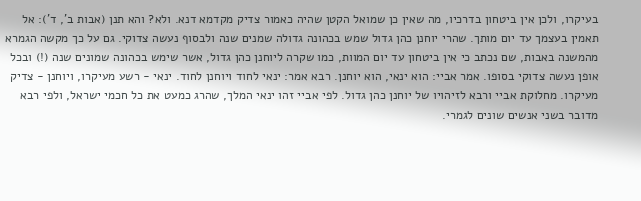בעיקרו, ולכן אין ביטחון בדרכיו, מה שאין כן שמואל הקטן שהיה כאמור צדיק מקדמא דנא. ולא? והא תנן (אבות ב', ד'): אל תאמין בעצמך עד יום מותך. שהרי יוחנן כהן גדול שמש בכהונה גדולה שמנים שנה ולבסוף נעשה צדוקי. גם על כך מקשה הגמרא מהמשנה באבות, שם נכתב כי אין ביטחון עד יום המוות, כמו שקרה ליוחנן כהן גדול, אשר שימש בכהונה שמונים שנה (!) ובכל אופן נעשה צדוקי בסופו. אמר אביי: הוא ינאי, הוא יוחנן. רבא אמר: ינאי לחוד ויוחנן לחוד. ינאי - רשע מעיקרו, ויוחנן - צדיק מעיקרו. מחלוקת אביי ורבא לזיהויו של יוחנן כהן גדול. לפי אביי זהו ינאי המלך, שהרג כמעט את כל חכמי ישראל, ולפי רבא מדובר בשני אנשים שונים לגמרי.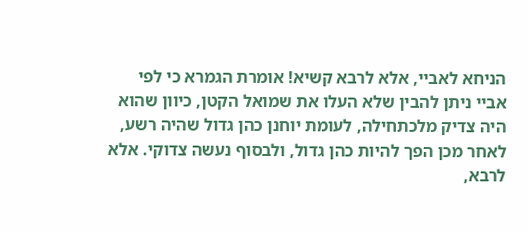הניחא לאביי, אלא לרבא קשיא! אומרת הגמרא כי לפי אביי ניתן להבין שלא העלו את שמואל הקטן, כיוון שהוא היה צדיק מלכתחילה, לעומת יוחנן כהן גדול שהיה רשע, לאחר מכן הפך להיות כהן גדול, ולבסוף נעשה צדוקי. אלא לרבא,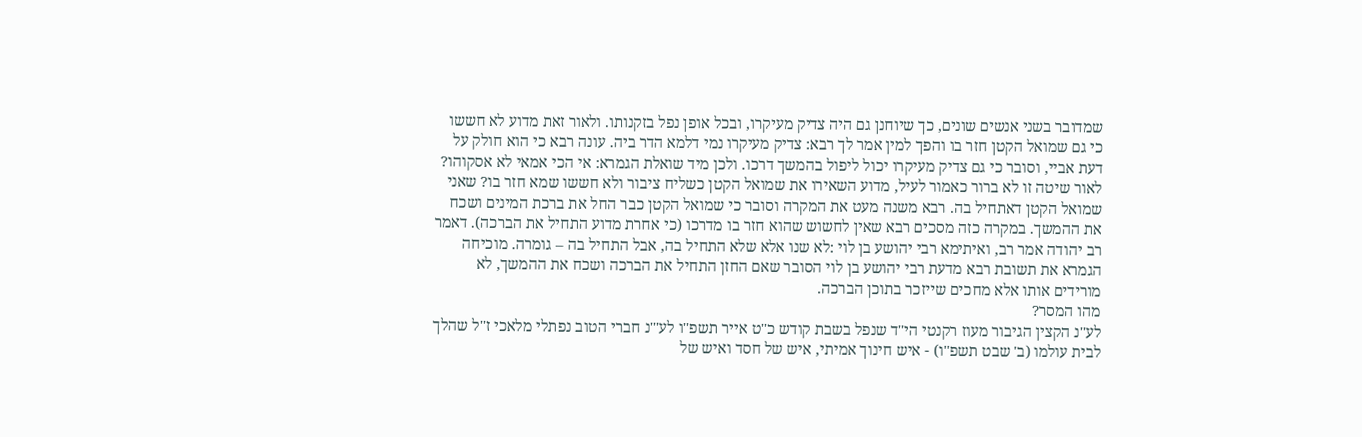שמדובר בשני אנשים שונים, כך שיוחנן גם היה צדיק מעיקרו, ובכל אופן נפל בזקנותו. ולאור זאת מדוע לא חששו כי גם שמואל הקטן חזר בו והפך למין אמר לך רבא: צדיק מעיקרו נמי דלמא הדר ביה. עונה רבא כי הוא חולק על דעת אביי, וסובר כי גם צדיק מעיקרו יכול ליפול בהמשך דרכו. ולכן מיד שואלת הגמרא: אי הכי אמאי לא אסקוהו? לאור שיטה זו לא ברור כאמור לעיל, מדוע השאירו את שמואל הקטן כשליח ציבור ולא חששו שמא חזר בו? שאני שמואל הקטן דאתחיל בה. רבא משנה מעט את המקרה וסובר כי שמואל הקטן כבר החל את ברכת המינים ושכח את ההמשך. במקרה כזה מסכים רבא שאין לחשוש שהוא חזר בו מדרכו (כי אחרת מדוע התחיל את הברכה). דאמר רב יהודה אמר רב, ואיתימא רבי יהושע בן לוי :לא שנו אלא שלא התחיל בה, אבל התחיל בה – גומרה. מוכיחה הגמרא את תשובת רבא מדעת רבי יהושע בן לוי הסובר שאם החזן התחיל את הברכה ושכח את ההמשך, לא מורידים אותו אלא מחכים שייזכר בתוכן הברכה.
מהו המסר?
לע''נ הקצין הגיבור מעוז רקנטי הי''ד שנפל בשבת קודש כ''ט אייר תשפ''ו לע'''נ חברי הטוב נפתלי מלאכי ז''ל שהלך לבית עולמו (ב' שבט תשפ''ו) - איש חינוך אמיתי, איש של חסד ואיש של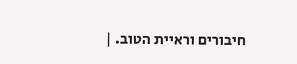חיבורים וראיית הטוב. |